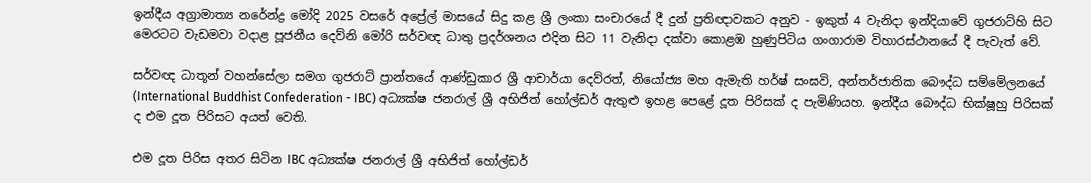ඉන්දීය අග්‍රාමාත්‍ය නරේන්ද්‍ර මෝදි 2025 වසරේ අප්‍රේල් මාසයේ සිදු කළ ශ්‍රී ලංකා සංචාරයේ දී දුන් ප්‍රතිඥාවකට අනුව - ඉකුත් 4 වැනිදා ඉන්දියාවේ ගුජරාට්හි සිට මෙරටට වැඩමවා වදාළ පූජනීය දෙව්නි මෝරි සර්වඥ ධාතු ප්‍රදර්ශනය එදින සිට 11 වැනිදා දක්වා කොළඹ හුණුපිටිය ගංගාරාම විහාරස්ථානයේ දී පැවැත් වේ.

සර්වඥ ධාතූන් වහන්සේලා සමග ගුජරාට් ප්‍රාන්තයේ ආණ්ඩුකාර ශ්‍රී ආචාර්යා දෙව්රත්, නියෝජ්‍ය මහ ඇමැති හර්ෂ් සංඝවි, අන්තර්ජාතික බෞද්ධ සම්මේලනයේ (International Buddhist Confederation - IBC) අධ්‍යක්ෂ ජනරාල් ශ්‍රී අභිජිත් හෝල්ඩර් ඇතුළු ඉහළ පෙළේ දූත පිරිසක් ද පැමිණියහ. ඉන්දීය බෞද්ධ භික්ෂූහු පිරිසක් ද එම දූත පිරිසට අයත් වෙති.

එම දූත පිරිස අතර සිටින IBC අධ්‍යක්ෂ ජනරාල් ශ්‍රී අභිජිත් හෝල්ඩර්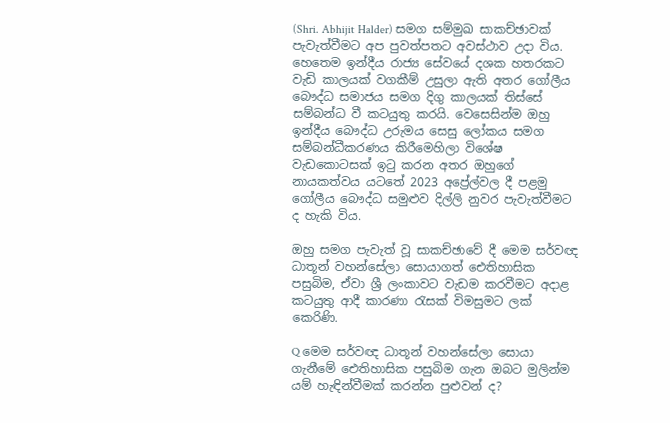(Shri. Abhijit Halder) සමග සම්මුඛ සාකච්ඡාවක් පැවැත්වීමට අප පුවත්පතට අවස්ථාව උදා විය. හෙතෙම ඉන්දීය රාජ්‍ය සේවයේ දශක හතරකට වැඩි කාලයක් වගකීම් උසුලා ඇති අතර ගෝලීය බෞද්ධ සමාජය සමග දිගු කාලයක් තිස්සේ සම්බන්ධ වී කටයුතු කරයි. වෙසෙසින්ම ඔහු ඉන්දීය බෞද්ධ උරුමය සෙසු ලෝකය සමග සම්බන්ධීකරණය කිරීමෙහිලා විශේෂ වැඩකොටසක් ඉටු කරන අතර ඔහුගේ නායකත්වය යටතේ 2023 අප්‍රේල්වල දී පළමු ගෝලීය බෞද්ධ සමුළුව දිල්ලි නුවර පැවැත්වීමට ද හැකි විය.

ඔහු සමග පැවැත් වූ සාකච්ඡාවේ දී මෙම සර්වඥ ධාතූන් වහන්සේලා සොයාගත් ඓතිහාසික පසුබිම, ඒවා ශ්‍රී ලංකාවට වැඩම කරවීමට අදාළ කටයුතු ආදී කාරණා රැසක් විමසුමට ලක් කෙරිණි.

Q මෙම සර්වඥ ධාතූන් වහන්සේලා සොයා ගැනීමේ ඓතිහාසික පසුබිම ගැන ඔබට මුලින්ම යම් හැඳින්වීමක් කරන්න පුළුවන් ද?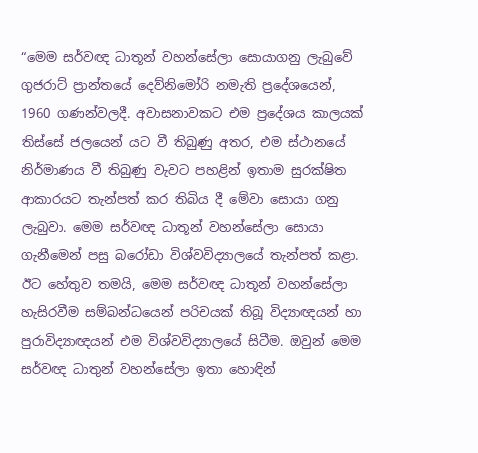“මෙම සර්වඥ ධාතූන් වහන්සේලා සොයාගනු ලැබුවේ ගුජරාට් ප්‍රාන්තයේ දෙව්නිමෝරි නමැති ප්‍රදේශයෙන්, 1960 ගණන්වලදී. අවාසනාවකට එම ප්‍රදේශය කාලයක් තිස්සේ ජලයෙන් යට වී තිබුණු අතර, එම ස්ථානයේ නිර්මාණය වී තිබුණු වැවට පහළින් ඉතාම සුරක්ෂිත ආකාරයට තැන්පත් කර තිබිය දී මේවා සොයා ගනු ලැබුවා. මෙම සර්වඥ ධාතූන් වහන්සේලා සොයා ගැනීමෙන් පසු බරෝඩා විශ්වවිද්‍යාලයේ තැන්පත් කළා. ඊට හේතුව තමයි, මෙම සර්වඥ ධාතූන් වහන්සේලා හැසිරවීම සම්බන්ධයෙන් පරිචයක් තිබූ විද්‍යාඥයන් හා පුරාවිද්‍යාඥයන් එම විශ්වවිද්‍යාලයේ සිටීම. ඔවුන් මෙම සර්වඥ ධාතුන් වහන්සේලා ඉතා හොඳින්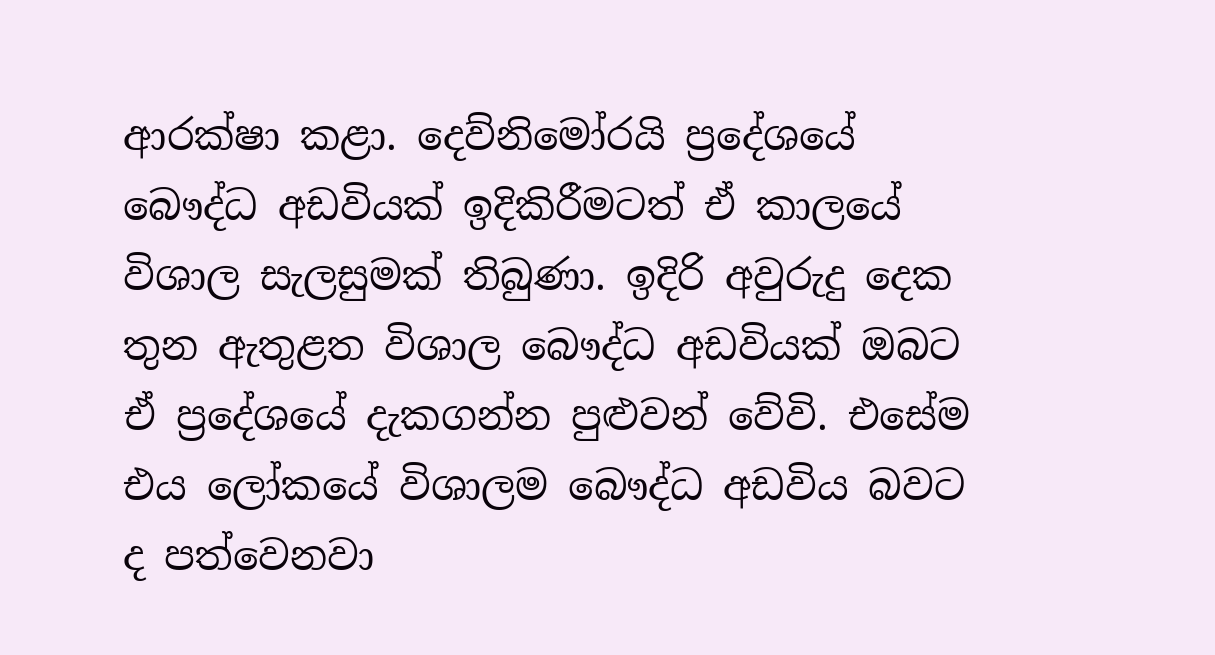ආරක්ෂා කළා. දෙව්නිමෝරයි ප්‍රදේශයේ බෞද්ධ අඩවියක් ඉදිකිරීමටත් ඒ කාලයේ විශාල සැලසුමක් තිබුණා. ඉදිරි අවුරුදු දෙක තුන ඇතුළත විශාල බෞද්ධ අඩවියක් ඔබට ඒ ප්‍රදේශයේ දැකගන්න පුළුවන් වේවි. එසේම එය ලෝකයේ විශාලම බෞද්ධ අඩවිය බවට ද පත්වෙනවා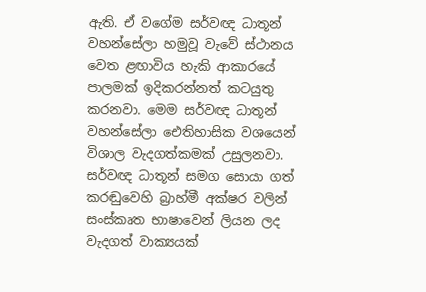ඇති. ඒ වගේම සර්වඥ ධාතූන් වහන්සේලා හමුවූ වැවේ ස්ථානය වෙත ළඟාවිය හැකි ආකාරයේ පාලමක් ඉදිකරන්නත් කටයුතු කරනවා. මෙම සර්වඥ ධාතූන් වහන්සේලා ඓතිහාසික වශයෙන් විශාල වැදගත්කමක් උසුලනවා. සර්වඥ ධාතූන් සමග සොයා ගත් කරඬුවෙහි බ්‍රාහ්මී අක්ෂර වලින් සංස්කෘත භාෂාවෙන් ලියන ලද වැදගත් වාක්‍යයක්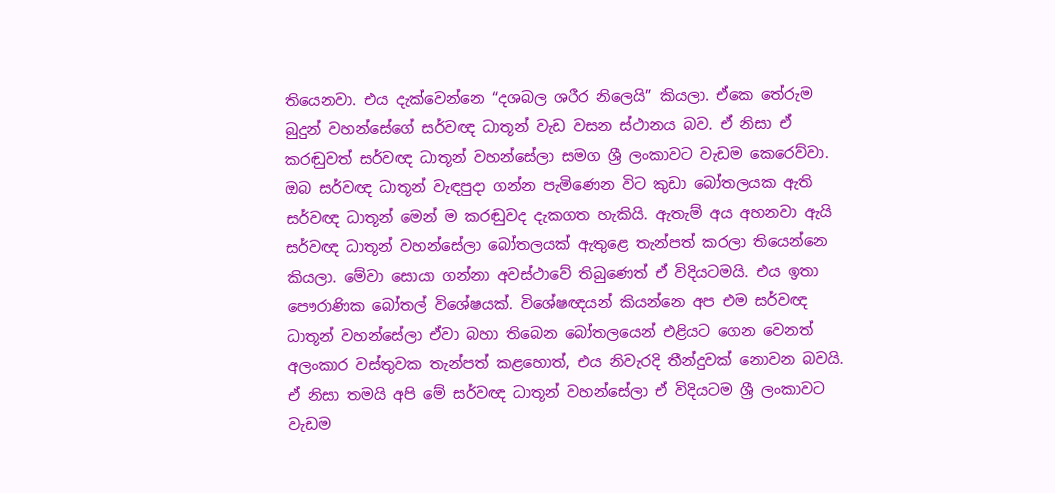තියෙනවා. එය දැක්වෙන්නෙ “දශබල ශරීර නිලෙයි” කියලා. ඒකෙ තේරුම බුදුන් වහන්සේගේ සර්වඥ ධාතූන් වැඩ වසන ස්ථානය බව. ඒ නිසා ඒ කරඬුවත් සර්වඥ ධාතූන් වහන්සේලා සමග ශ්‍රී ලංකාවට වැඩම කෙරෙව්වා. ඔබ සර්වඥ ධාතූන් වැඳපුදා ගන්න පැමිණෙන විට කුඩා බෝතලයක ඇති සර්වඥ ධාතූන් මෙන් ම කරඬුවද දැකගත හැකියි. ඇතැම් අය අහනවා ඇයි සර්වඥ ධාතූන් වහන්සේලා බෝතලයක් ඇතුළෙ තැන්පත් කරලා තියෙන්නෙ කියලා. මේවා සොයා ගන්නා අවස්ථාවේ තිබුණෙත් ඒ විදියටමයි. එය ඉතා පෞරාණික බෝතල් විශේෂයක්. විශේෂඥයන් කියන්නෙ අප එම සර්වඥ ධාතූන් වහන්සේලා ඒවා බහා තිබෙන බෝතලයෙන් එළියට ගෙන වෙනත් අලංකාර වස්තුවක තැන්පත් කළහොත්, එය නිවැරදි තීන්දුවක් නොවන බවයි. ඒ නිසා තමයි අපි මේ සර්වඥ ධාතූන් වහන්සේලා ඒ විදියටම ශ්‍රී ලංකාවට වැඩම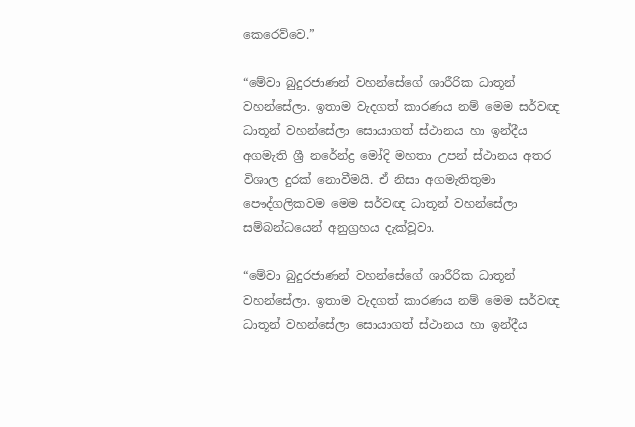කෙරෙව්වෙ.”

“මේවා බුදුරජාණන් වහන්සේගේ ශාරීරික ධාතූන් වහන්සේලා. ඉතාම වැදගත් කාරණය නම් මෙම සර්වඥ ධාතූන් වහන්සේලා සොයාගත් ස්ථානය හා ඉන්දීය අගමැති ශ්‍රී නරේන්ද්‍ර මෝදි මහතා උපන් ස්ථානය අතර විශාල දුරක් නොවීමයි. ඒ නිසා අගමැතිතුමා පෞද්ගලිකවම මෙම සර්වඥ ධාතූන් වහන්සේලා සම්බන්ධයෙන් අනුග්‍රහය දැක්වූවා.

“මේවා බුදුරජාණන් වහන්සේගේ ශාරීරික ධාතූන් වහන්සේලා. ඉතාම වැදගත් කාරණය නම් මෙම සර්වඥ ධාතූන් වහන්සේලා සොයාගත් ස්ථානය හා ඉන්දීය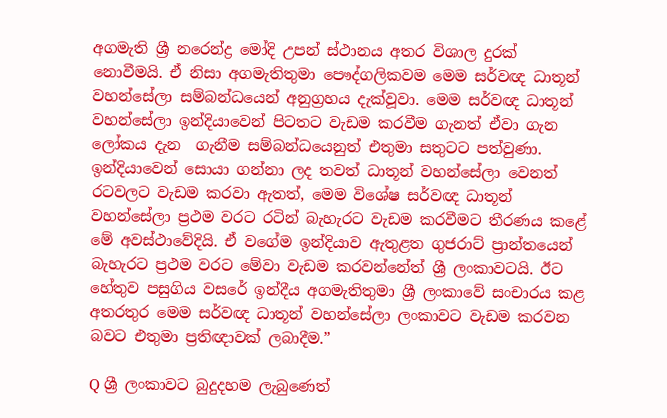අගමැති ශ්‍රී නරෙන්ද්‍ර මෝදි උපන් ස්ථානය අතර විශාල දුරක් නොවීමයි. ඒ නිසා අගමැතිතුමා පෞද්ගලිකවම මෙම සර්වඥ ධාතූන් වහන්සේලා සම්බන්ධයෙන් අනුග්‍රහය දැක්වූවා. මෙම සර්වඥ ධාතූන් වහන්සේලා ඉන්දියාවෙන් පිටතට වැඩම කරවීම ගැනත් ඒවා ගැන ලෝකය දැන  ගැනීම සම්බන්ධයෙනුත් එතුමා සතුටට පත්වුණා. ඉන්දියාවෙන් සොයා ගන්නා ලද තවත් ධාතූන් වහන්සේලා වෙනත් රටවලට වැඩම කරවා ඇතත්, මෙම විශේෂ සර්වඥ ධාතූන් වහන්සේලා ප්‍රථම වරට රටින් බැහැරට වැඩම කරවීමට තීරණය කළේ මේ අවස්ථාවේදියි. ඒ වගේම ඉන්දියාව ඇතුළත ගුජරාට් ප්‍රාන්තයෙන් බැහැරට ප්‍රථම වරට මේවා වැඩම කරවන්නේත් ශ්‍රී ලංකාවටයි. ඊට හේතුව පසුගිය වසරේ ඉන්දීය අගමැතිතුමා ශ්‍රී ලංකාවේ සංචාරය කළ අතරතුර මෙම සර්වඥ ධාතූන් වහන්සේලා ලංකාවට වැඩම කරවන බවට එතුමා ප්‍රතිඥාවක් ලබාදීම.”

Q ශ්‍රී ලංකාවට බුදුදහම ලැබුණෙත්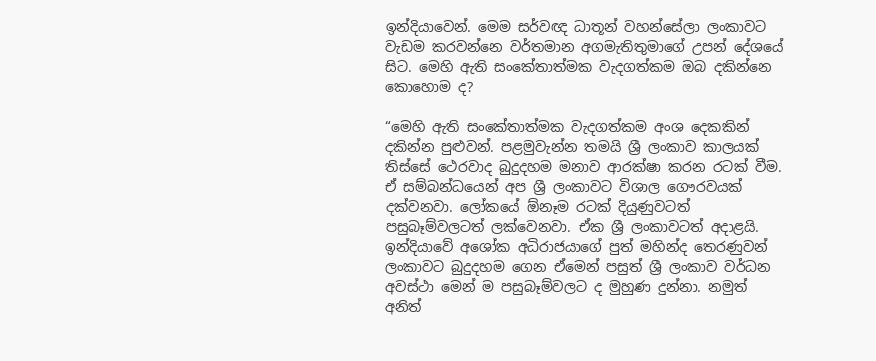ඉන්දියාවෙන්. මෙම සර්වඥ ධාතූන් වහන්සේලා ලංකාවට වැඩම කරවන්නෙ වර්තමාන අගමැතිතුමාගේ උපන් දේශයේ සිට. මෙහි ඇති සංකේතාත්මක වැදගත්කම ඔබ දකින්නෙ කොහොම ද?

“මෙහි ඇති සංකේතාත්මක වැදගත්කම අංශ දෙකකින් දකින්න පුළුවන්. පළමුවැන්න තමයි ශ්‍රී ලංකාව කාලයක් තිස්සේ ථෙරවාද බුදුදහම මනාව ආරක්ෂා කරන රටක් වීම. ඒ සම්බන්ධයෙන් අප ශ්‍රී ලංකාවට විශාල ගෞරවයක් දක්වනවා. ලෝකයේ ඕනෑම රටක් දියුණුවටත් පසුබෑම්වලටත් ලක්වෙනවා. ඒක ශ්‍රී ලංකාවටත් අදාළයි. ඉන්දියාවේ අශෝක අධිරාජයාගේ පුත් මහින්ද තෙරණුවන් ලංකාවට බුදුදහම ගෙන ඒමෙන් පසුත් ශ්‍රී ලංකාව වර්ධන අවස්ථා මෙන් ම පසුබෑම්වලට ද මුහුණ දුන්නා. නමුත් අනිත්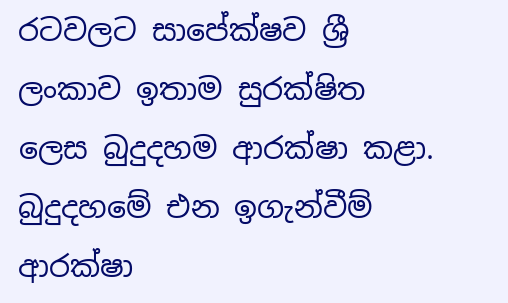රටවලට සාපේක්ෂව ශ්‍රී ලංකාව ඉතාම සුරක්ෂිත ලෙස බුදුදහම ආරක්ෂා කළා. බුදුදහමේ එන ඉගැන්වීම් ආරක්ෂා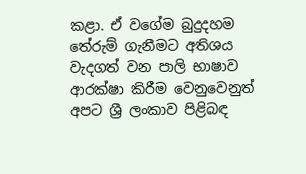කළා. ඒ වගේම බුදුදහම තේරුම් ගැනීමට අතිශය වැදගත් වන පාලි භාෂාව ආරක්ෂා කිරීම වෙනුවෙනුත් අපට ශ්‍රී ලංකාව පිළිබඳ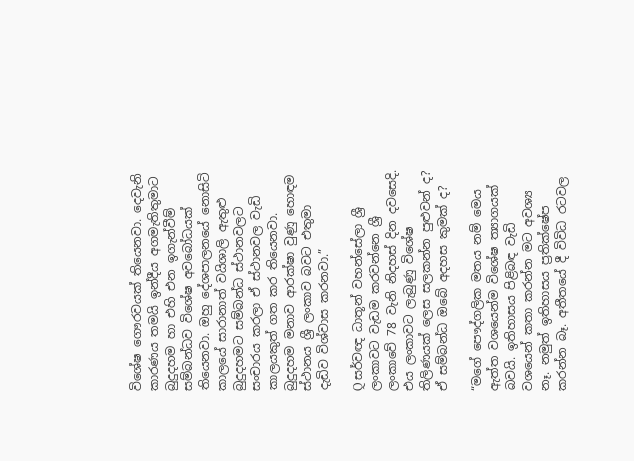විශේෂ ගෞරවයක් තියෙනවා. දෙවැනි කාරණය තමයි ඉන්දීය අගමැතිතුමාට බුදුදහම හා එහි එන ඉගැන්වීම් සම්බන්ධව විශේෂ අවබෝධයක් තියෙනවා. ඔහු දේශපාලනයේ නොසිටි කාලයේ සාරානාත් වයිශාලි ඇතුළු බුදුදහමට සම්බන්ධ ස්ථානවලට සංචාරය කරලා ඒ ස්ථානවල වැඩි කාලයකුත් ගත කර තියෙනවා. බුදුදහම මනාව ආරක්ෂා වුණු හොඳම ස්ථානය ශ්‍රී ලංකාව බවට එතුමා දැඩිව විශ්වාස කරනවා.”

Q සර්වඥ ධාතූන් වහන්සේලා ශ්‍රී ලංකාවට වැඩම කරවන්නෙ ශ්‍රී ලංකාවේ 78 වැනි නිදහස් දින දවසෙදි. එය ලංකාවට ලැබුණු විශේෂ තිලිණයක් ලෙස සලකන්න පුළුවන් ද? ඒ සම්බන්ධ ඔබේ අදහස කුමක් ද?

“මගේ පෞද්ගලික මතය නම් මෙය ඇත්ත වශයෙන්ම විශේෂ ත්‍යාගයක් බවයි. ඉතිහාසය පිළිබඳ වැඩි වශයෙන් කතා කරන්න මට අවශ්‍ය නෑ. නමුත් ඉතිහාසය ප්‍රතික්ෂේප කරන්න බෑ. අතීතයේ දී විවිධ රටවල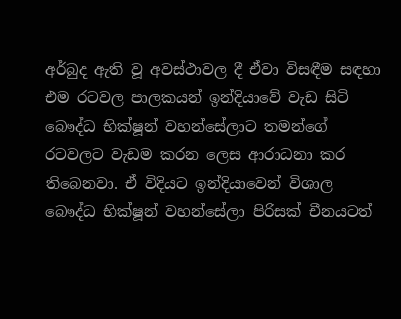අර්බුද ඇති වූ අවස්ථාවල දී ඒවා විසඳීම සඳහා එම රටවල පාලකයන් ඉන්දියාවේ වැඩ සිටි බෞද්ධ භික්ෂූන් වහන්සේලාට තමන්ගේ රටවලට වැඩම කරන ලෙස ආරාධනා කර තිබෙනවා. ඒ විදියට ඉන්දියාවෙන් විශාල බෞද්ධ භික්ෂූන් වහන්සේලා පිරිසක් චීනයටත්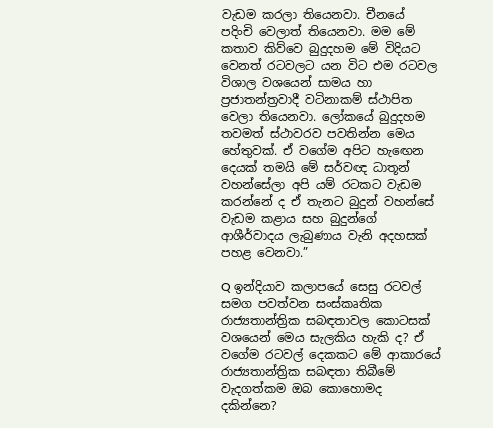වැඩම කරලා තියෙනවා. චීනයේ පදිංචි වෙලාත් තියෙනවා. මම මේ කතාව කිව්වෙ බුදුදහම මේ විදියට වෙනත් රටවලට යන විට එම රටවල විශාල වශයෙන් සාමය හා ප්‍රජාතන්ත්‍රවාදී වටිනාකම් ස්ථාපිත වෙලා තියෙනවා. ලෝකයේ බුදුදහම තවමත් ස්ථාවරව පවතින්න මෙය හේතුවක්. ඒ වගේම අපිට හැඟෙන දෙයක් තමයි මේ සර්වඥ ධාතූන් වහන්සේලා අපි යම් රටකට වැඩම කරන්නේ ද ඒ තැනට බුදුන් වහන්සේ වැඩම කළාය සහ බුදුන්ගේ ආශීර්වාදය ලැබුණාය වැනි අදහසක් පහළ වෙනවා.”

Q ඉන්දියාව කලාපයේ සෙසු රටවල් සමග පවත්වන සංස්කෘතික රාජ්‍යතාන්ත්‍රික සබඳතාවල කොටසක් වශයෙන් මෙය සැලකිය හැකි ද? ඒ වගේම රටවල් දෙකකට මේ ආකාරයේ රාජ්‍යතාන්ත්‍රික සබඳතා තිබීමේ වැදගත්කම ඔබ කොහොමද දකින්නෙ?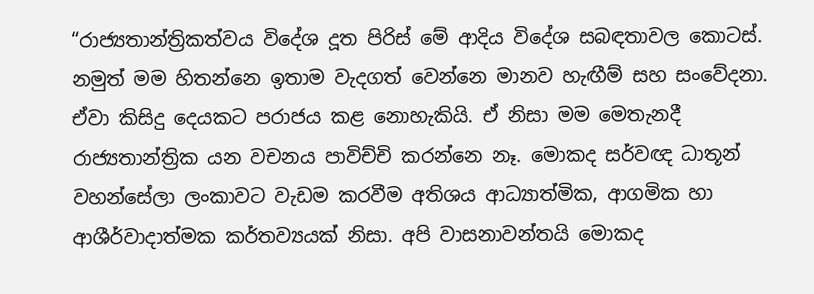“රාජ්‍යතාන්ත්‍රිකත්වය විදේශ දූත පිරිස් මේ ආදිය විදේශ සබඳතාවල කොටස්. නමුත් මම හිතන්නෙ ඉතාම වැදගත් වෙන්නෙ මානව හැඟීම් සහ සංවේදනා. ඒවා කිසිදු දෙයකට පරාජය කළ නොහැකියි. ඒ නිසා මම මෙතැනදී රාජ්‍යතාන්ත්‍රික යන වචනය පාවිච්චි කරන්නෙ නෑ. මොකද සර්වඥ ධාතූන් වහන්සේලා ලංකාවට වැඩම කරවීම අතිශය ආධ්‍යාත්මික, ආගමික හා ආශීර්වාදාත්මක කර්තව්‍යයක් නිසා. අපි වාසනාවන්තයි මොකද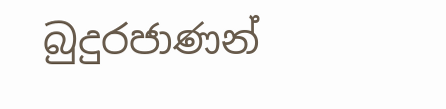බුදුරජාණන්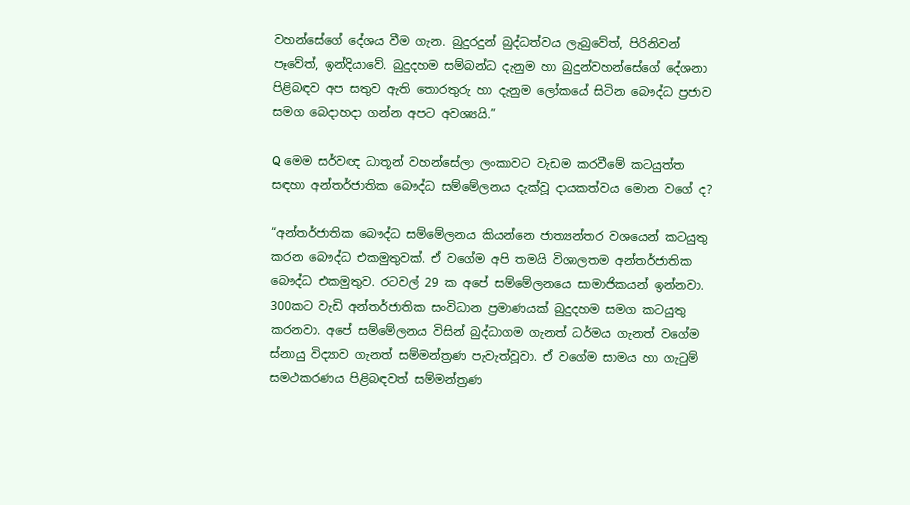වහන්සේගේ දේශය වීම ගැන. බුදුරදුන් බුද්ධත්වය ලැබුවේත්, පිරිනිවන් පෑවේත්, ඉන්දියාවේ. බුදුදහම සම්බන්ධ දැනුම හා බුදුන්වහන්සේගේ දේශනා පිළිබඳව අප සතුව ඇති තොරතුරු හා දැනුම ලෝකයේ සිටින බෞද්ධ ප්‍රජාව සමග බෙදාහදා ගන්න අපට අවශ්‍යයි.”

Q මෙම සර්වඥ ධාතූන් වහන්සේලා ලංකාවට වැඩම කරවීමේ කටයුත්ත සඳහා අන්තර්ජාතික බෞද්ධ සම්මේලනය දැක්වූ දායකත්වය මොන වගේ ද?

“අන්තර්ජාතික බෞද්ධ සම්මේලනය කියන්නෙ ජාත්‍යන්තර වශයෙන් කටයුතු කරන බෞද්ධ එකමුතුවක්. ඒ වගේම අපි තමයි විශාලතම අන්තර්ජාතික බෞද්ධ එකමුතුව. රටවල් 29 ක අපේ සම්මේලනයෙ සාමාජිකයන් ඉන්නවා. 300කට වැඩි අන්තර්ජාතික සංවිධාන ප්‍රමාණයක් බුදුදහම සමග කටයුතු කරනවා. අපේ සම්මේලනය විසින් බුද්ධාගම ගැනත් ධර්මය ගැනත් වගේම ස්නායු විද්‍යාව ගැනත් සම්මන්ත්‍රණ පැවැත්වූවා. ඒ වගේම සාමය හා ගැටුම් සමථකරණය පිළිබඳවත් සම්මන්ත්‍රණ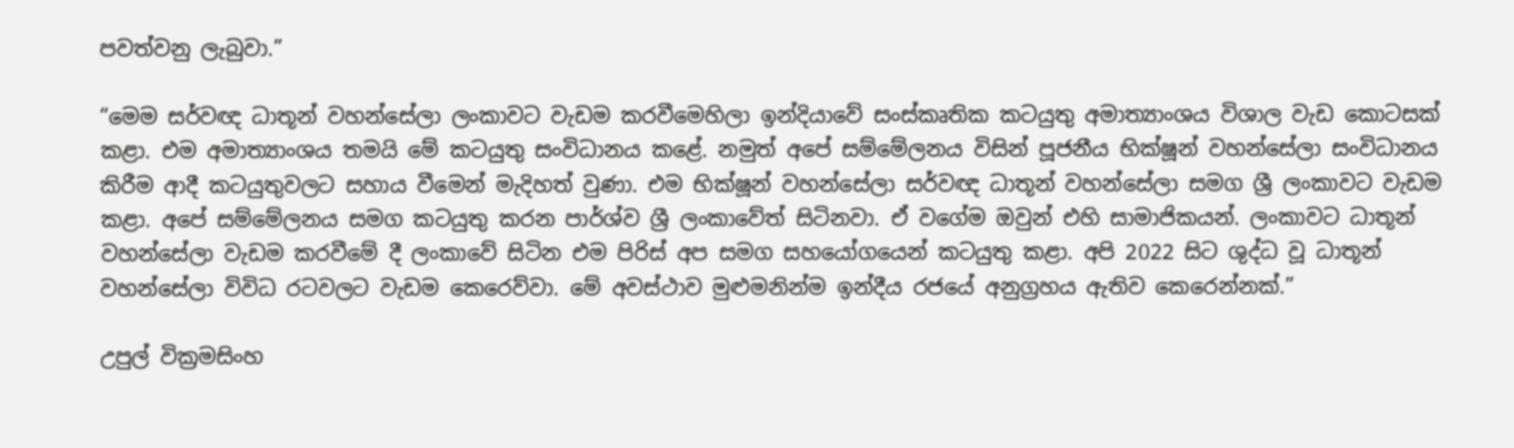පවත්වනු ලැබුවා.”

“මෙම සර්වඥ ධාතූන් වහන්සේලා ලංකාවට වැඩම කරවීමෙහිලා ඉන්දියාවේ සංස්කෘතික කටයුතු අමාත්‍යාංශය විශාල වැඩ කොටසක් කළා. එම අමාත්‍යාංශය තමයි මේ කටයුතු සංවිධානය කළේ. නමුත් අපේ සම්මේලනය විසින් පූජනීය භික්ෂූන් වහන්සේලා සංවිධානය කිරීම ආදී කටයුතුවලට සහාය වීමෙන් මැදිහත් වුණා. එම භික්ෂූන් වහන්සේලා සර්වඥ ධාතූන් වහන්සේලා සමග ශ්‍රී ලංකාවට වැඩම කළා. අපේ සම්මේලනය සමග කටයුතු කරන පාර්ශ්ව ශ්‍රී ලංකාවේත් සිටිනවා. ඒ වගේම ඔවුන් එහි සාමාජිකයන්. ලංකාවට ධාතූන් වහන්සේලා වැඩම කරවීමේ දී ලංකාවේ සිටින එම පිරිස් අප සමග සහයෝගයෙන් කටයුතු කළා. අපි 2022 සිට ශුද්ධ වූ ධාතූන් වහන්සේලා විවිධ රටවලට වැඩම කෙරෙව්වා. මේ අවස්ථාව මුළුමනින්ම ඉන්දීය රජයේ අනුග්‍රහය ඇතිව කෙරෙන්නක්.”

උපුල් වික්‍රමසිංහ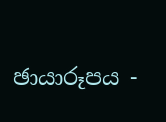ඡායාරූපය -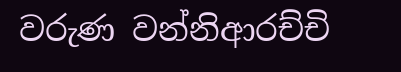වරුණ වන්නිආරච්චි